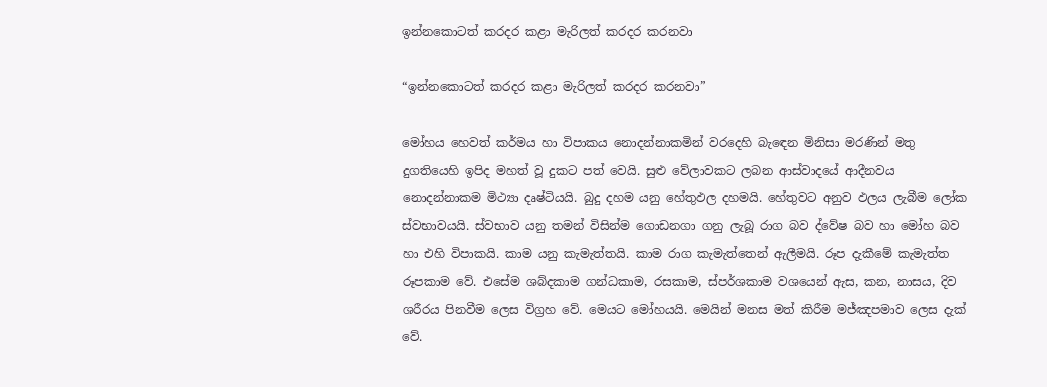ඉන්නකොටත් කරදර කළා මැරිලත් කරදර කරනවා

“ඉන්නකොටත් කරදර කළා මැරිලත් කරදර කරනවා”

මෝහය හෙවත් කර්මය හා විපාකය නොදන්නාකමින් වරදෙහි බැඳෙන මිනිසා මරණින් මතු දුගතියෙහි ඉපිද මහත් වූ දුකට පත් වෙයි. සුළු වේලාවකට ලබන ආස්වාදයේ ආදීනවය නොදන්නාකම මිථ්‍යා දෘෂ්ටියයි. බුදු දහම යනු හේතුඵල දහමයි. හේතුවට අනුව ඵලය ලැබීම ලෝක ස්වභාවයයි. ස්වභාව යනු තමන් විසින්ම ගොඩනගා ගනු ලැබූ රාග බව ද්වේෂ බව හා මෝහ බව හා එහි විපාකයි. කාම යනු කැමැත්තයි. කාම රාග කැමැත්තෙන් ඇලීමයි. රූප දැකීමේ කැමැත්ත රූපකාම වේ. එසේම ශබ්දකාම ගන්ධකාම, රසකාම, ස්පර්ශකාම වශයෙන් ඇස, කන, නාසය, දිව ශරීරය පිනවීම ලෙස විග්‍රහ වේ. මෙයට මෝහයයි. මෙයින් මනස මත් කිරීම මජ්ඤපමාව ලෙස දැක් වේ.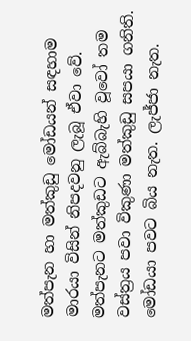මත්පැන හා මත්කුඩු මෝඩයන් සඳහාම මාරයා විසින් නිපදවනු ලැබූ ඒවා වේ. මත්පැනට මත්කුඩට ඇබ්බැහි වූවෝ තම වස්ත්‍රය පවා විකුණා මත්කුඩු සපයා ගනිති. මෝඩයා පවට බිය නැත. ලැජ්ජා නැත.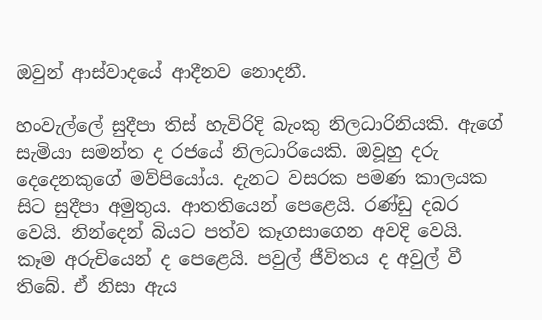ඔවුන් ආස්වාදයේ ආදීනව නොදනී.

හංවැල්ලේ සුදීපා තිස් හැවිරිදි බැංකු නිලධාරිනියකි. ඇගේ සැමියා සමන්ත ද රජයේ නිලධාරියෙකි. ඔවූහු දරු දෙදෙනකුගේ මව්පියෝය. දැනට වසරක පමණ කාලයක සිට සුදීපා අමුතුය. ආතතියෙන් පෙළෙයි. රණ්ඩු දබර වෙයි. නින්දෙන් බියට පත්ව කෑගසාගෙන අවදි වෙයි. කෑම අරුචියෙන් ද පෙළෙයි. පවුල් ජීවිතය ද අවුල් වී තිබේ. ඒ නිසා ඇය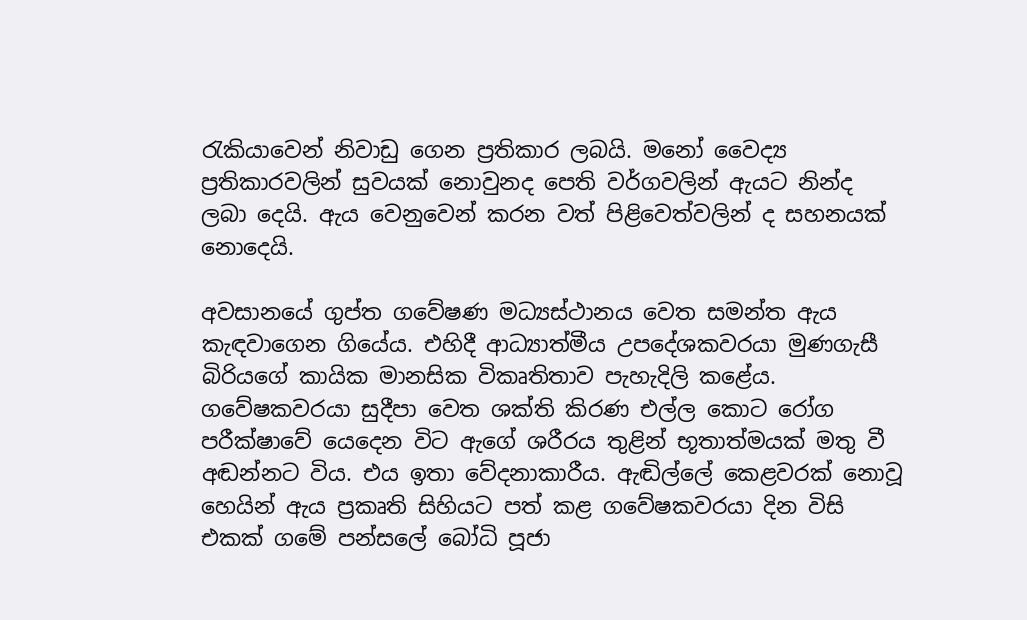රැකියාවෙන් නිවාඩු ගෙන ප්‍රතිකාර ලබයි. මනෝ වෛද්‍ය ප්‍රතිකාරවලින් සුවයක් නොවුනද පෙති වර්ගවලින් ඇයට නින්ද ලබා දෙයි. ඇය වෙනුවෙන් කරන වත් පිළිවෙත්වලින් ද සහනයක් නොදෙයි.

අවසානයේ ගුප්ත ගවේෂණ මධ්‍යස්ථානය වෙත සමන්ත ඇය කැඳවාගෙන ගියේය. එහිදී ආධ්‍යාත්මීය උපදේශකවරයා මුණගැසී බිරියගේ කායික මානසික විකෘතිතාව පැහැදිලි කළේය. ගවේෂකවරයා සුදීපා වෙත ශක්ති කිරණ එල්ල කොට රෝග පරීක්ෂාවේ යෙදෙන විට ඇගේ ශරීරය තුළින් භූතාත්මයක් මතු වී අඬන්නට විය. එය ඉතා වේදනාකාරීය. ඇඬිල්ලේ කෙළවරක් නොවූ හෙයින් ඇය ප්‍රකෘති සිහියට පත් කළ ගවේෂකවරයා දින විසි එකක් ගමේ පන්සලේ බෝධි පූජා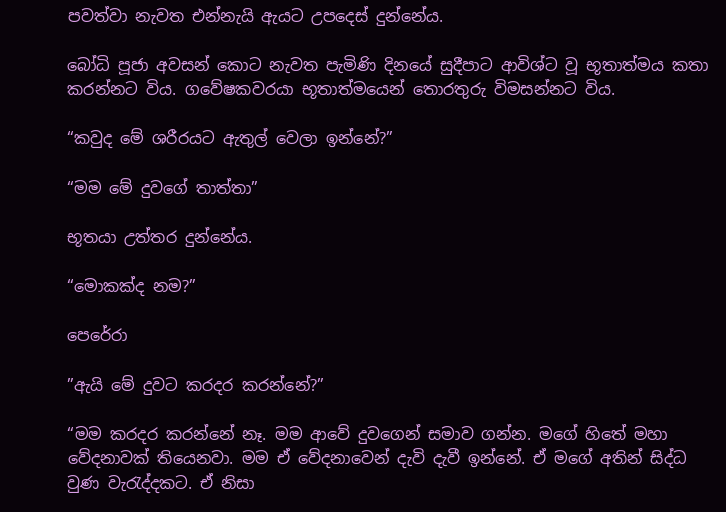පවත්වා නැවත එන්නැයි ඇයට උපදෙස් දුන්නේය.

බෝධි පූජා අවසන් කොට නැවත පැමිණි දිනයේ සුදීපාට ආවිශ්ට වූ භූතාත්මය කතා කරන්නට විය. ගවේෂකවරයා භූතාත්මයෙන් තොරතුරු විමසන්නට විය.

“කවුද මේ ශරීරයට ඇතුල් වෙලා ඉන්නේ?”

“මම මේ දුවගේ තාත්තා”

භූතයා උත්තර දුන්නේය.

“මොකක්ද නම?”

පෙරේරා

”ඇයි මේ දුවට කරදර කරන්නේ?”

“මම කරදර කරන්නේ නෑ. මම ආවේ දුවගෙන් සමාව ගන්න. මගේ හිතේ මහා වේදනාවක් තියෙනවා. මම ඒ වේදනාවෙන් දැවි දැවී ඉන්නේ. ඒ මගේ අතින් සිද්ධ වුණ වැරැද්දකට. ඒ නිසා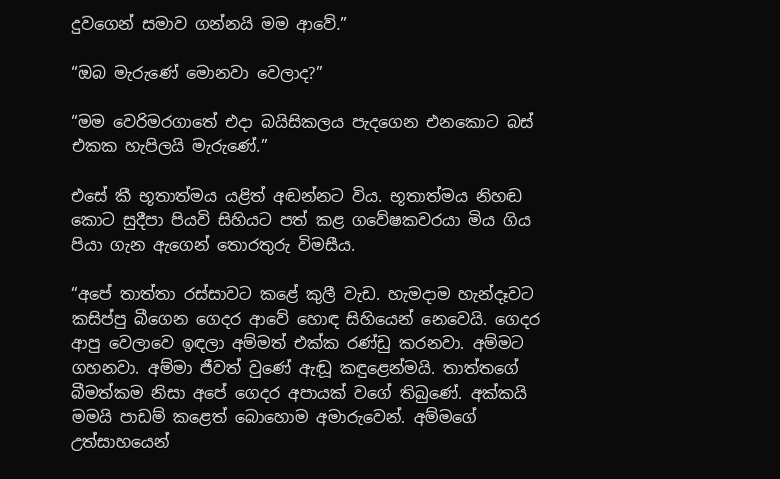දුවගෙන් සමාව ගන්නයි මම ආවේ.”

“ඔබ මැරුණේ මොනවා වෙලාද?”

“මම වෙරිමරගාතේ එදා බයිසිකලය පැදගෙන එනකොට බස් එකක හැපිලයි මැරුණේ.”

එසේ කී භූතාත්මය යළිත් අඬන්නට විය. භූතාත්මය නිහඬ කොට සුදීපා පියවි සිහියට පත් කළ ගවේෂකවරයා මිය ගිය පියා ගැන ඇගෙන් තොරතුරු විමසීය.

“අපේ තාත්තා රස්සාවට කළේ කුලී වැඩ. හැමදාම හැන්දෑවට කසිප්පු බීගෙන ගෙදර ආවේ හොඳ සිහියෙන් නෙවෙයි. ගෙදර ආපු වෙලාවෙ ඉඳලා අම්මත් එක්ක රණ්ඩු කරනවා. අම්මට ගහනවා. අම්මා ජීවත් වුණේ ඇඬූ කඳුළෙන්මයි. තාත්තගේ බීමත්කම නිසා අපේ ගෙදර අපායක් වගේ තිබුණේ. අක්කයි මමයි පාඩම් කළෙත් බොහොම අමාරුවෙන්. අම්මගේ උත්සාහයෙන්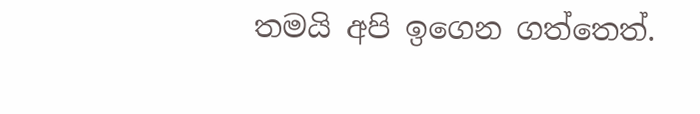තමයි අපි ඉගෙන ගත්තෙත්.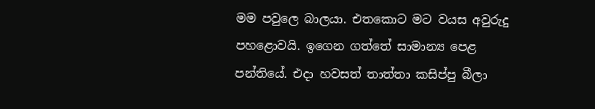මම පවුලෙ බාලයා. එතකොට මට වයස අවුරුදු පහළොවයි. ඉගෙන ගත්තේ සාමාන්‍ය පෙළ පන්තියේ. එදා හවසත් තාත්තා කසිප්පු බීලා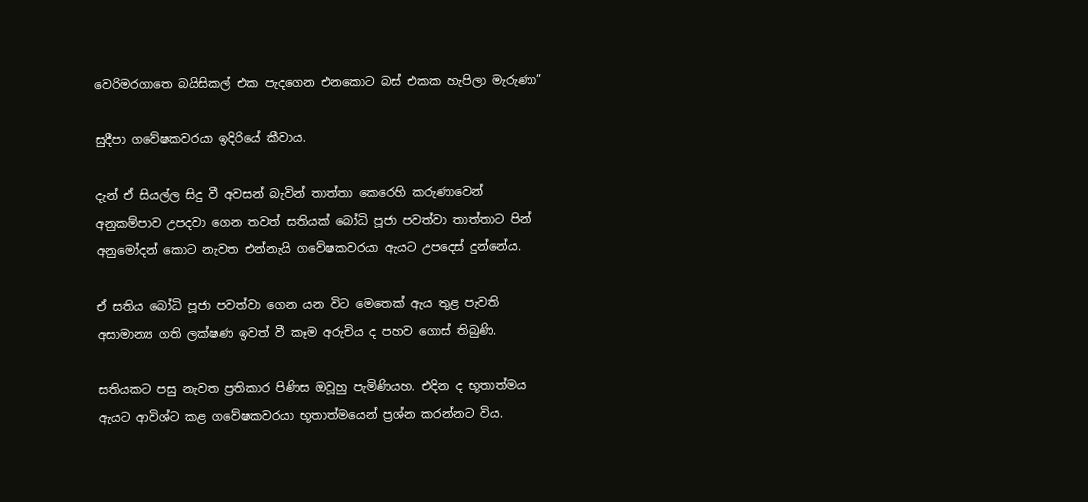වෙරිමරගාතෙ බයිසිකල් එක පැදගෙන එනකොට බස් එකක හැපිලා මැරුණා”

සුදීපා ගවේෂකවරයා ඉදිරියේ කීවාය.

දැන් ඒ සියල්ල සිදු වී අවසන් බැවින් තාත්තා කෙරෙහි කරුණාවෙන් අනුකම්පාව උපදවා ගෙන තවත් සතියක් බෝධි පූජා පවත්වා තාත්තාට පින් අනුමෝදන් කොට නැවත එන්නැයි ගවේෂකවරයා ඇයට උපදෙස් දුන්නේය.

ඒ සතිය බෝධි පූජා පවත්වා ගෙන යන විට මෙතෙක් ඇය තුළ පැවති අසාමාන්‍ය ගති ලක්ෂණ ඉවත් වී කෑම අරුචිය ද පහව ගොස් තිබුණි.

සතියකට පසු නැවත ප්‍රතිකාර පිණිස ඔවූහු පැමිණියහ. එදින ද භූතාත්මය ඇයට ආවිශ්ට කළ ගවේෂකවරයා භූතාත්මයෙන් ප්‍රශ්න කරන්නට විය.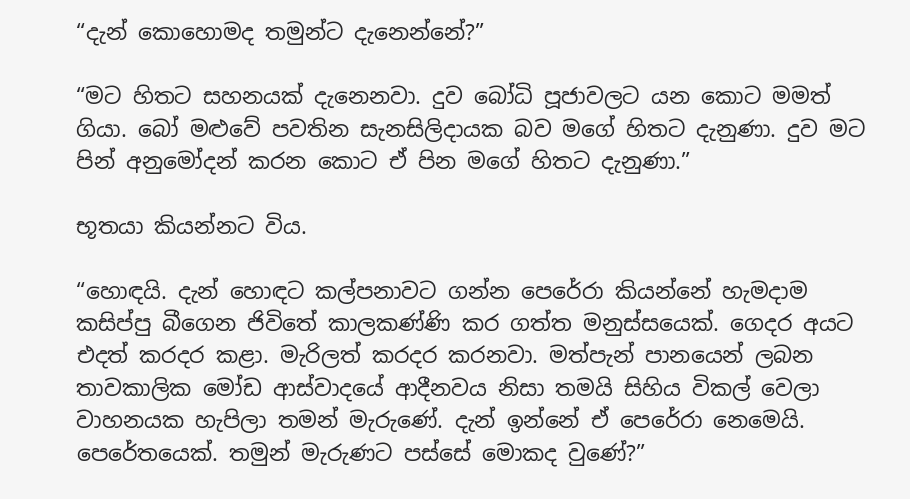“දැන් කොහොමද තමුන්ට දැනෙන්නේ?”

“මට හිතට සහනයක් දැනෙනවා. දුව බෝධි පූජාවලට යන කොට මමත් ගියා. බෝ මළුවේ පවතින සැනසිලිදායක බව මගේ හිතට දැනුණා. දුව මට පින් අනුමෝදන් කරන කොට ඒ පින මගේ හිතට දැනුණා.”

භූතයා කියන්නට විය.

“හොඳයි. දැන් හොඳට කල්පනාවට ගන්න පෙරේරා කියන්නේ හැමදාම කසිප්පු බීගෙන ජිවිතේ කාලකණ්ණි කර ගත්ත මනුස්සයෙක්. ගෙදර අයට එදත් කරදර කළා. මැරිලත් කරදර කරනවා. මත්පැන් පානයෙන් ලබන තාවකාලික මෝඩ ආස්වාදයේ ආදීනවය නිසා තමයි සිහිය විකල් වෙලා වාහනයක හැපිලා තමන් මැරුණේ. දැන් ඉන්නේ ඒ පෙරේරා නෙමෙයි. පෙරේතයෙක්. තමුන් මැරුණට පස්සේ මොකද වුණේ?”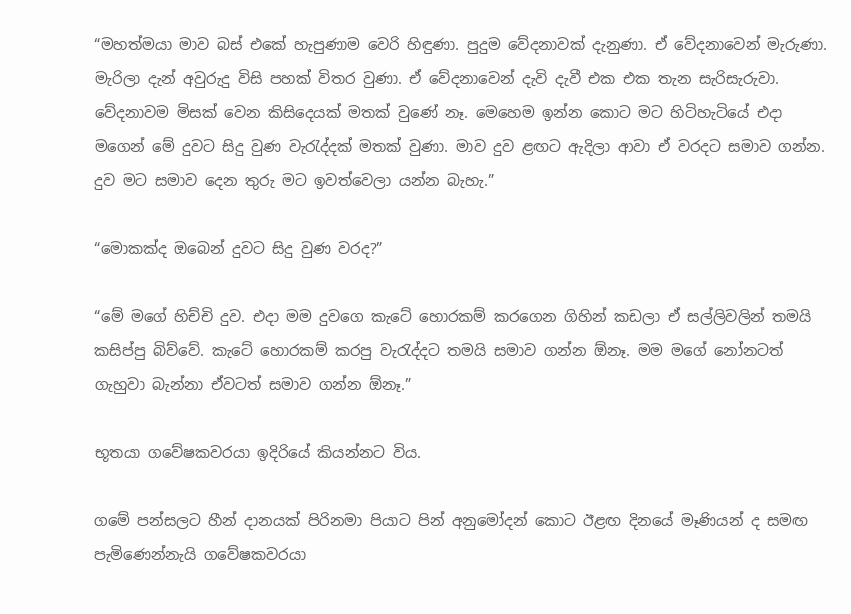“මහත්මයා මාව බස් එකේ හැපුණාම වෙරි හිඳුණා. පුදුම වේදනාවක් දැනුණා. ඒ වේදනාවෙන් මැරුණා. මැරිලා දැන් අවුරුදු විසි පහක් විතර වුණා. ඒ වේදනාවෙන් දැවි දැවී එක එක තැන සැරිසැරුවා. වේදනාවම මිසක් වෙන කිසිදෙයක් මතක් වුණේ නෑ. මෙහෙම ඉන්න කොට මට හිටිහැටියේ එදා මගෙන් මේ දුවට සිදු වුණ වැරැද්දක් මතක් වුණා. මාව දුව ළඟට ඇදිලා ආවා ඒ වරදට සමාව ගන්න. දුව මට සමාව දෙන තුරු මට ඉවත්වෙලා යන්න බැහැ.”

“මොකක්ද ඔබෙන් දුවට සිදු වුණ වරද?”

“මේ මගේ හිච්චි දුව. එදා මම දුවගෙ කැටේ හොරකම් කරගෙන ගිහින් කඩලා ඒ සල්ලිවලින් තමයි කසිප්පු බිව්වේ. කැටේ හොරකම් කරපු වැරැද්දට තමයි සමාව ගන්න ඕනෑ. මම මගේ නෝනටත් ගැහුවා බැන්නා ඒවටත් සමාව ගන්න ඕනෑ.”

භූතයා ගවේෂකවරයා ඉදිරියේ කියන්නට විය.

ගමේ පන්සලට හීන් දානයක් පිරිනමා පියාට පින් අනුමෝදන් කොට ඊළඟ දිනයේ මෑණියන් ද සමඟ පැමිණෙන්නැයි ගවේෂකවරයා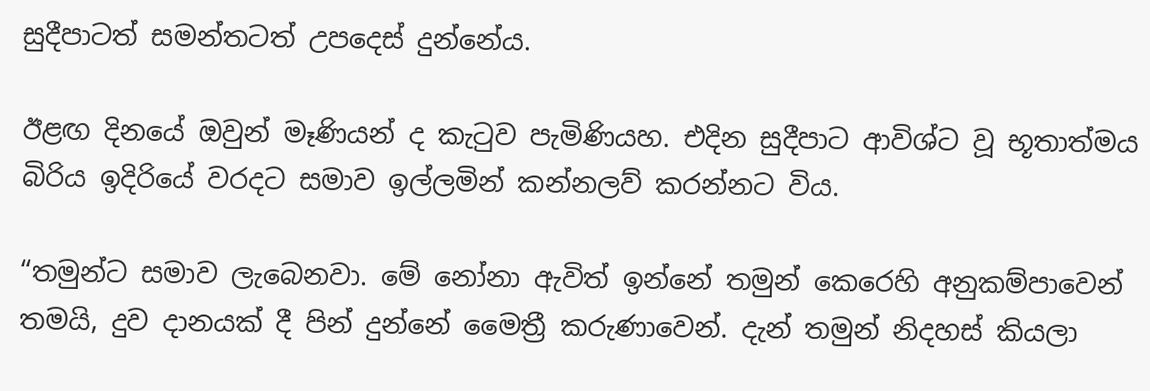සුදීපාටත් සමන්තටත් උපදෙස් දුන්නේය.

ඊළඟ දිනයේ ඔවුන් මෑණියන් ද කැටුව පැමිණියහ. එදින සුදීපාට ආවිශ්ට වූ භූතාත්මය බිරිය ඉදිරියේ වරදට සමාව ඉල්ලමින් කන්නලව් කරන්නට විය.

“තමුන්ට සමාව ලැබෙනවා. මේ නෝනා ඇවිත් ඉන්නේ තමුන් කෙරෙහි අනුකම්පාවෙන් තමයි, දුව දානයක් දී පින් දුන්නේ මෛත්‍රී කරුණාවෙන්. දැන් තමුන් නිදහස් කියලා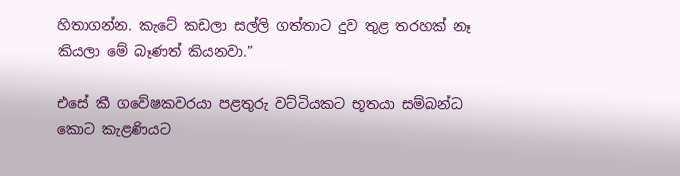හිතාගන්න. කැටේ කඩලා සල්ලි ගත්තාට දුව තුළ තරහක් නෑ කියලා මේ බෑණත් කියනවා.”

එසේ කී ගවේෂකවරයා පළතුරු වට්ටියකට භූතයා සම්බන්ධ කොට කැළණියට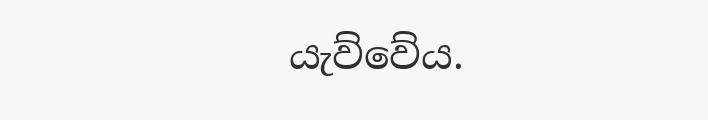යැව්වේය.